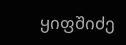ყიფშიძე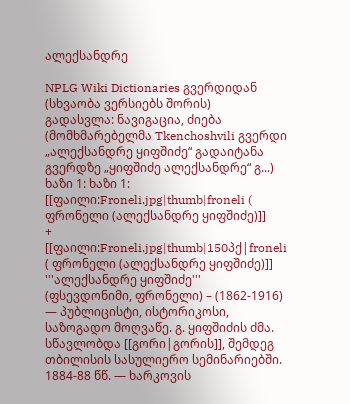ალექსანდრე

NPLG Wiki Dictionaries გვერდიდან
(სხვაობა ვერსიებს შორის)
გადასვლა: ნავიგაცია, ძიება
(მომხმარებელმა Tkenchoshvili გვერდი „ალექსანდრე ყიფშიძე“ გადაიტანა გვერდზე „ყიფშიძე ალექსანდრე“ გ...)
ხაზი 1: ხაზი 1:
[[ფაილი:Froneli.jpg|thumb|froneli ( ფრონელი (ალექსანდრე ყიფშიძე)]]
+
[[ფაილი:Froneli.jpg|thumb|150პქ|froneli ( ფრონელი (ალექსანდრე ყიფშიძე)]]
'''ალექსანდრე ყიფშიძე''' (ფსევდონიმი, ფრონელი) – (1862-1916) — პუბლიცისტი, ისტორიკოსი, საზოგადო მოღვაწე. გ. ყიფშიძის ძმა. სწავლობდა [[გორი|გორის]], შემდეგ თბილისის სასულიერო სემინარიებში. 1884-88 წწ. — ხარკოვის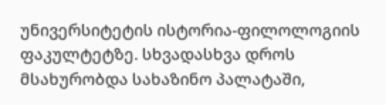უნივერსიტეტის ისტორია-ფილოლოგიის ფაკულტეტზე. სხვადასხვა დროს მსახურობდა სახაზინო პალატაში,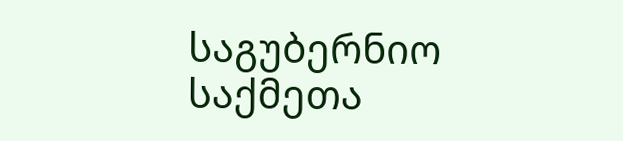საგუბერნიო საქმეთა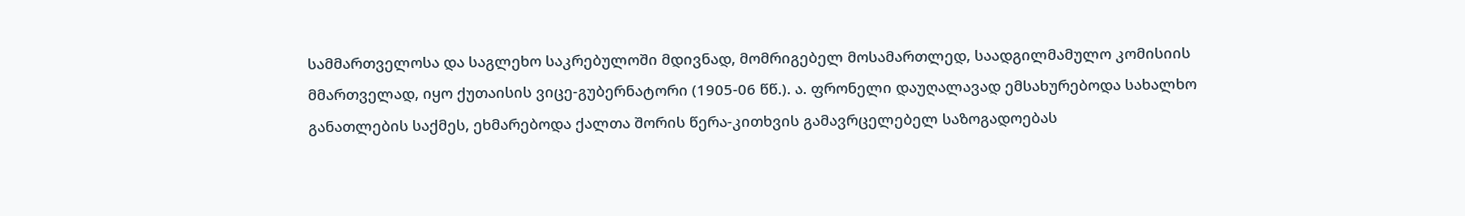სამმართველოსა და საგლეხო საკრებულოში მდივნად, მომრიგებელ მოსამართლედ, საადგილმამულო კომისიის მმართველად, იყო ქუთაისის ვიცე-გუბერნატორი (1905-06 წწ.). ა. ფრონელი დაუღალავად ემსახურებოდა სახალხო განათლების საქმეს, ეხმარებოდა ქალთა შორის წერა-კითხვის გამავრცელებელ საზოგადოებას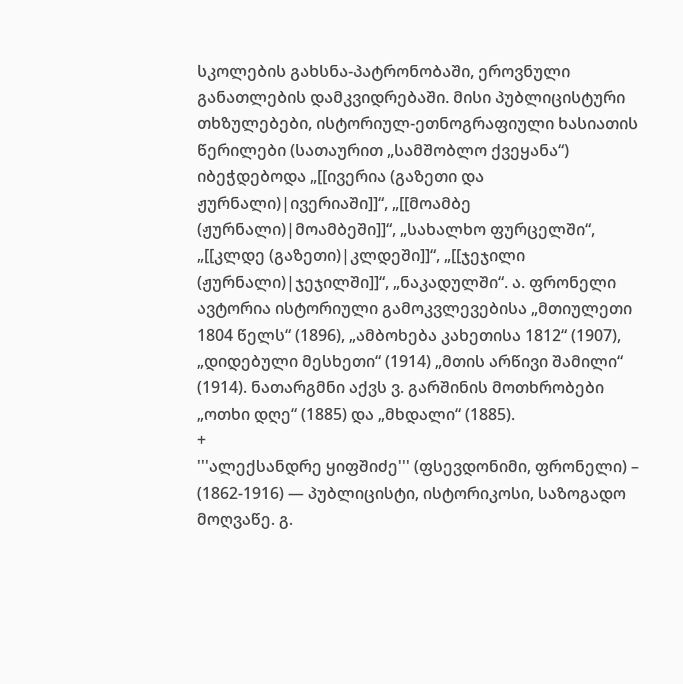სკოლების გახსნა-პატრონობაში, ეროვნული განათლების დამკვიდრებაში. მისი პუბლიცისტური თხზულებები, ისტორიულ-ეთნოგრაფიული ხასიათის წერილები (სათაურით „სამშობლო ქვეყანა“) იბეჭდებოდა „[[ივერია (გაზეთი და ჟურნალი)|ივერიაში]]“, „[[მოამბე (ჟურნალი)|მოამბეში]]“, „სახალხო ფურცელში“, „[[კლდე (გაზეთი)|კლდეში]]“, „[[ჯეჯილი (ჟურნალი)|ჯეჯილში]]“, „ნაკადულში“. ა. ფრონელი ავტორია ისტორიული გამოკვლევებისა „მთიულეთი 1804 წელს“ (1896), „ამბოხება კახეთისა 1812“ (1907), „დიდებული მესხეთი“ (1914) „მთის არწივი შამილი“ (1914). ნათარგმნი აქვს ვ. გარშინის მოთხრობები „ოთხი დღე“ (1885) და „მხდალი“ (1885).
+
'''ალექსანდრე ყიფშიძე''' (ფსევდონიმი, ფრონელი) – (1862-1916) — პუბლიცისტი, ისტორიკოსი, საზოგადო მოღვაწე. გ.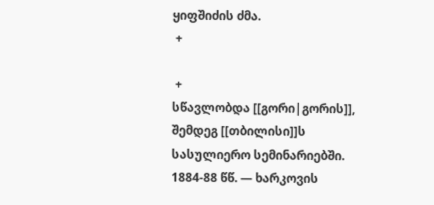ყიფშიძის ძმა.
 +

 +
სწავლობდა [[გორი|გორის]], შემდეგ [[თბილისი]]ს სასულიერო სემინარიებში. 1884-88 წწ. — ხარკოვის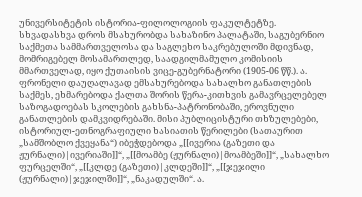უნივერსიტეტის ისტორია-ფილოლოგიის ფაკულტეტზე. სხვადასხვა დროს მსახურობდა სახაზინო პალატაში, საგუბერნიო საქმეთა სამმართველოსა და საგლეხო საკრებულოში მდივნად, მომრიგებელ მოსამართლედ, საადგილმამულო კომისიის მმართველად, იყო ქუთაისის ვიცე-გუბერნატორი (1905-06 წწ.). ა. ფრონელი დაუღალავად ემსახურებოდა სახალხო განათლების საქმეს, ეხმარებოდა ქალთა შორის წერა-კითხვის გამავრცელებელ საზოგადოებას სკოლების გახსნა-პატრონობაში, ეროვნული განათლების დამკვიდრებაში. მისი პუბლიცისტური თხზულებები, ისტორიულ-ეთნოგრაფიული ხასიათის წერილები (სათაურით „სამშობლო ქვეყანა“) იბეჭდებოდა „[[ივერია (გაზეთი და ჟურნალი)|ივერიაში]]“, „[[მოამბე (ჟურნალი)|მოამბეში]]“, „სახალხო ფურცელში“, „[[კლდე (გაზეთი)|კლდეში]]“, „[[ჯეჯილი (ჟურნალი)|ჯეჯილში]]“, „ნაკადულში“. ა.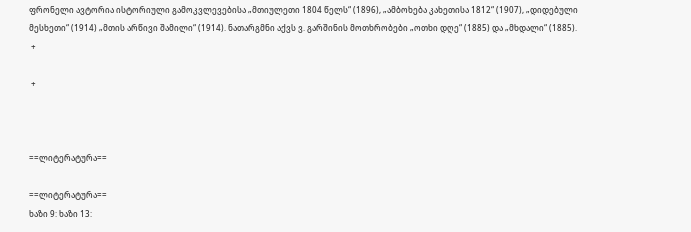ფრონელი ავტორია ისტორიული გამოკვლევებისა „მთიულეთი 1804 წელს“ (1896), „ამბოხება კახეთისა 1812“ (1907), „დიდებული მესხეთი“ (1914) „მთის არწივი შამილი“ (1914). ნათარგმნი აქვს ვ. გარშინის მოთხრობები „ოთხი დღე“ (1885) და „მხდალი“ (1885).
 +

 +



==ლიტერატურა==

==ლიტერატურა==
ხაზი 9: ხაზი 13: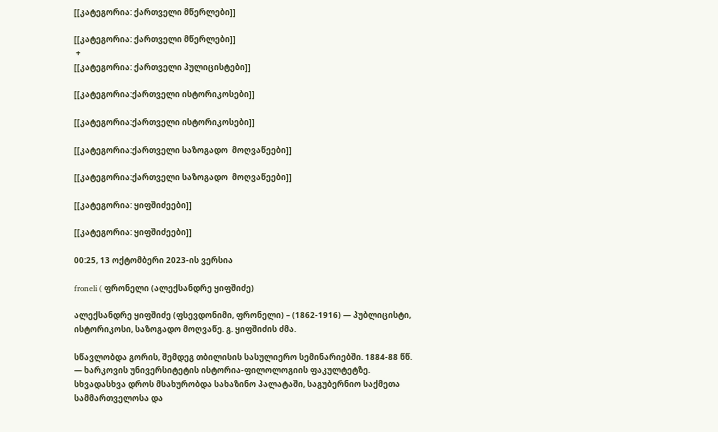[[კატეგორია: ქართველი მწერლები]]

[[კატეგორია: ქართველი მწერლები]]
 +
[[კატეგორია: ქართველი პულიცისტები]]

[[კატეგორია:ქართველი ისტორიკოსები]]

[[კატეგორია:ქართველი ისტორიკოსები]]

[[კატეგორია:ქართველი საზოგადო  მოღვაწეები]]

[[კატეგორია:ქართველი საზოგადო  მოღვაწეები]]

[[კატეგორია: ყიფშიძეები]]

[[კატეგორია: ყიფშიძეები]]

00:25, 13 ოქტომბერი 2023-ის ვერსია

froneli ( ფრონელი (ალექსანდრე ყიფშიძე)

ალექსანდრე ყიფშიძე (ფსევდონიმი, ფრონელი) – (1862-1916) — პუბლიცისტი, ისტორიკოსი, საზოგადო მოღვაწე. გ. ყიფშიძის ძმა.

სწავლობდა გორის, შემდეგ თბილისის სასულიერო სემინარიებში. 1884-88 წწ. — ხარკოვის უნივერსიტეტის ისტორია-ფილოლოგიის ფაკულტეტზე. სხვადასხვა დროს მსახურობდა სახაზინო პალატაში, საგუბერნიო საქმეთა სამმართველოსა და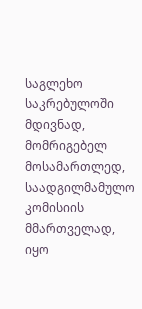საგლეხო საკრებულოში მდივნად, მომრიგებელ მოსამართლედ, საადგილმამულო კომისიის მმართველად, იყო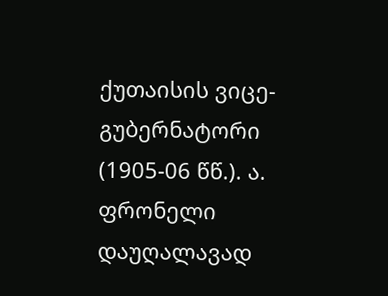ქუთაისის ვიცე-გუბერნატორი (1905-06 წწ.). ა. ფრონელი დაუღალავად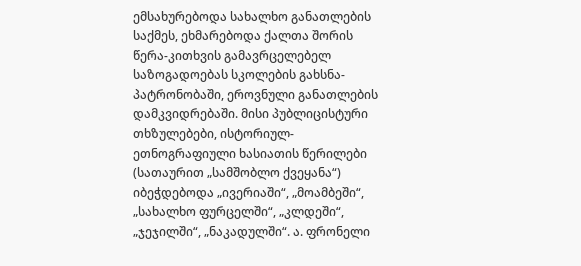ემსახურებოდა სახალხო განათლების საქმეს, ეხმარებოდა ქალთა შორის წერა-კითხვის გამავრცელებელ საზოგადოებას სკოლების გახსნა-პატრონობაში, ეროვნული განათლების დამკვიდრებაში. მისი პუბლიცისტური თხზულებები, ისტორიულ-ეთნოგრაფიული ხასიათის წერილები (სათაურით „სამშობლო ქვეყანა“) იბეჭდებოდა „ივერიაში“, „მოამბეში“, „სახალხო ფურცელში“, „კლდეში“, „ჯეჯილში“, „ნაკადულში“. ა. ფრონელი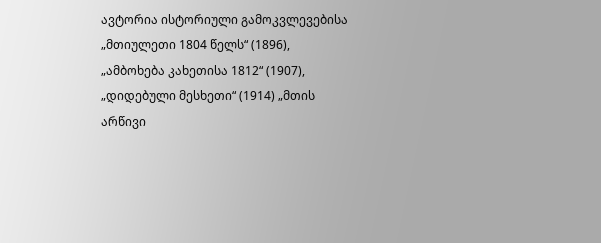ავტორია ისტორიული გამოკვლევებისა „მთიულეთი 1804 წელს“ (1896), „ამბოხება კახეთისა 1812“ (1907), „დიდებული მესხეთი“ (1914) „მთის არწივი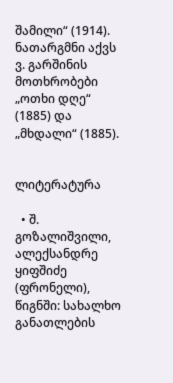შამილი“ (1914). ნათარგმნი აქვს ვ. გარშინის მოთხრობები „ოთხი დღე“ (1885) და „მხდალი“ (1885).


ლიტერატურა

  • შ. გოზალიშვილი, ალექსანდრე ყიფშიძე (ფრონელი), წიგნში: სახალხო განათლების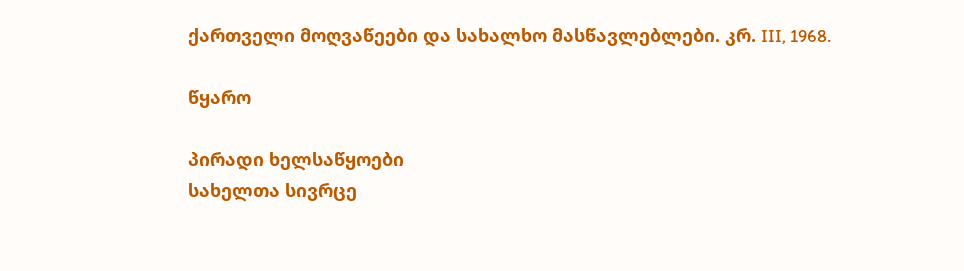ქართველი მოღვაწეები და სახალხო მასწავლებლები. კრ. III, 1968.

წყარო

პირადი ხელსაწყოები
სახელთა სივრცე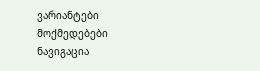ვარიანტები
მოქმედებები
ნავიგაცია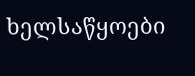ხელსაწყოები